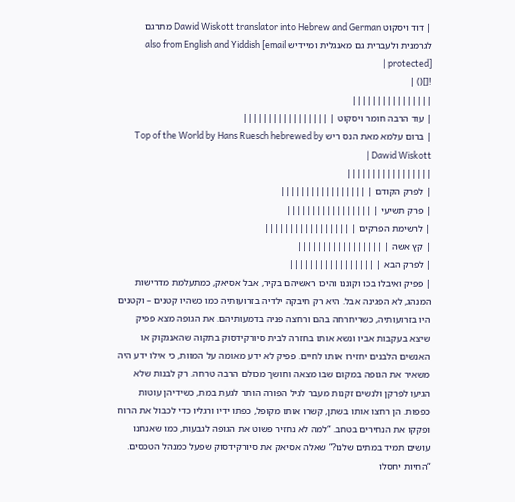| דוד ויסקוט Dawid Wiskott translator into Hebrew and German מתרגם לגרמנית ולעברית גם מאנגלית ומיידיש also from English and Yiddish [email protected] |
![]() |
||||||||||||||||
| עוד הרבה חומר ויסקוט | |||||||||||||||||
| ברום עלמא מאת הנס ריש Top of the World by Hans Ruesch hebrewed by Dawid Wiskott |
|||||||||||||||||
| לפרק הקודם | |||||||||||||||||
| פרק תשיעי | |||||||||||||||||
| לרשימת הפרקים | |||||||||||||||||
| קץ אשה | |||||||||||||||||
| לפרק הבא | |||||||||||||||||
| פפיק ואיבלו בכו וקוננו והיכו ראשיהם בקיר, אבל אסיאק, כמתעלמת מדרישות המנהג, לא הפגינה אבל. היא רק חיבקה ילדיה בזרועותיה כמו כשהיו קטנים – וקטנים היו בזרועותיה, כשריחרחה בהם ורחצה פניה בדמעותיהם. את הגופה מצא פפיק שיצא בעקבות אביו ונשא אותו בחזרה לבית סיורקידסוק בתקוה שהאנגקוק או האנשים הלבנים יחזירו אותו לחיים. פפיק לא ידע מאומה על המוות, כי אילו ידע היה משאיר את הגופה במקום שבו מצאה וחושך מכולם הרבה טרחה. רק לבנות שלא הגיעו לפרקן ולנשים זקנות מעבר לגיל הפורה הותר לגעת במת, כשידיהן עוטות כפפות. הן רחצו אותו בשתן, קשרו אותו מקופל, כפתו ידיו ורגליו כדי לכבול את הרוח ופקקו את הנחירים בטחב. “למה לא נחזיר פשוט את הגופה לגבעות, כמו שאנחנו עושים תמיד במתים שלנו?” שאלה אסיאק את סיורקידסוק שפעל כמנהל הטכסים. “החיות יחסלו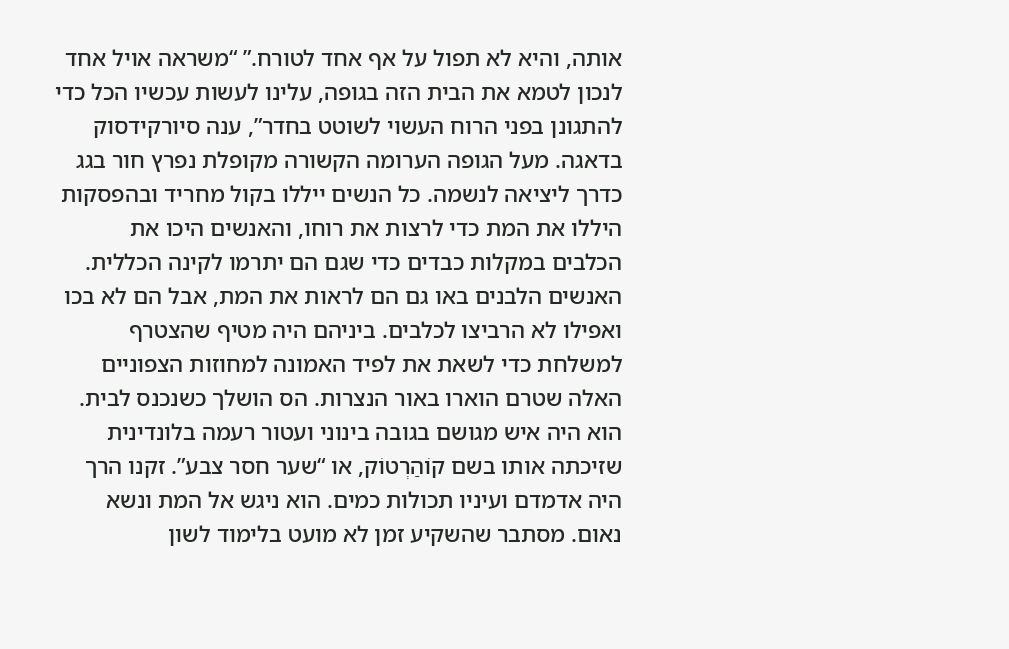אותה, והיא לא תפול על אף אחד לטורח.” “משראה אויל אחד לנכון לטמא את הבית הזה בגופה, עלינו לעשות עכשיו הכל כדי להתגונן בפני הרוח העשוי לשוטט בחדר”, ענה סיורקידסוק בדאגה. מעל הגופה הערומה הקשורה מקופלת נפרץ חור בגג כדרך ליציאה לנשמה. כל הנשים ייללו בקול מחריד ובהפסקות היללו את המת כדי לרצות את רוחו, והאנשים היכו את הכלבים במקלות כבדים כדי שגם הם יתרמו לקינה הכללית. האנשים הלבנים באו גם הם לראות את המת, אבל הם לא בכו ואפילו לא הרביצו לכלבים. ביניהם היה מטיף שהצטרף למשלחת כדי לשאת את לפיד האמונה למחוזות הצפוניים האלה שטרם הוארו באור הנצרות. הס הושלך כשנכנס לבית. הוא היה איש מגושם בגובה בינוני ועטור רעמה בלונדינית שזיכתה אותו בשם קוֹהַרְטוֹק, או “שער חסר צבע”. זקנו הרך היה אדמדם ועיניו תכולות כמים. הוא ניגש אל המת ונשא נאום. מסתבר שהשקיע זמן לא מועט בלימוד לשון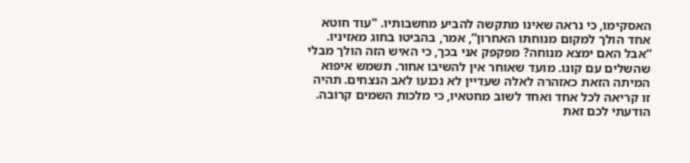האסקימו, כי נראה שאינו מתקשה להביע מחשבותיו. "עוד חוטא אחד הולך למקום מנוחתו האחרון”, אמר, בהביטו בחוג מאזיניו. “אבל האם ימצא מנוחה? מפקפק אני בכך, כי האיש הזה הולך מבלי שהשלים עם קונו. מועד שאוחר אין להשיבו אחור. תשמש איפוא המיתה הזאת כאזהרה לאלה שעדיין לא נכנעו לאב הנצחים. תהיה זו קריאה לכל אחד ואחד לשוב מחטאיו, כי מלכות השמים קרובה. הודעתי לכם זאת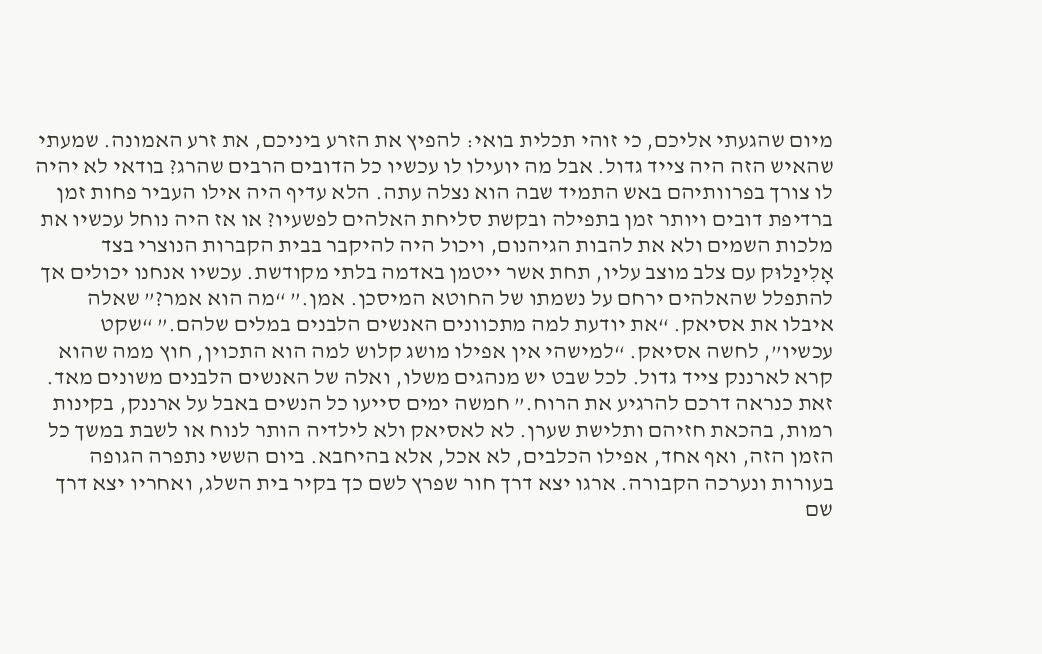מיום שהגעתי אליכם, כי זוהי תכלית בואי: להפיץ את הזרע ביניכם, את זרע האמונה. שמעתי שהאיש הזה היה צייד גדול. אבל מה יועילו לו עכשיו כל הדובים הרבים שהרג? בודאי לא יהיה לו צורך בפרוותיהם באש התמיד שבה הוא נצלה עתה. הלא עדיף היה אילו העביר פחות זמן ברדיפת דובים ויותר זמן בתפילה ובקשת סליחת האלהים לפשעיו? או אז היה נוחל עכשיו את מלכות השמים ולא את להבות הגיהנום, ויכול היה להיקבר בבית הקברות הנוצרי בצד אָלִינַלוּק עם צלב מוצב עליו, תחת אשר ייטמן באדמה בלתי מקודשת. עכשיו אנחנו יכולים אך להתפלל שהאלהים ירחם על נשמתו של החוטא המיסכן. אמן.” “מה הוא אמר?” שאלה איבלו את אסיאק. “את יודעת למה מתכוונים האנשים הלבנים במלים שלהם.” “שקט עכשיו”, לחשה אסיאק. “למישהי אין אפילו מושג קלוש למה הוא התכוין, חוץ ממה שהוא קרא לארננק צייד גדול. לכל שבט יש מנהגים משלו, ואלה של האנשים הלבנים משונים מאד. זאת כנראה דרכם להרגיע את הרוח.” חמשה ימים סייעו כל הנשים באבל על ארננק, בקינות רמות, בהכאת חזיהם ותלישת שערן. לא לאסיאק ולא לילדיה הותר לנוח או לשבת במשך כל הזמן הזה, ואף אחד, אפילו הכלבים, לא אכל, אלא בהיחבא. ביום הששי נתפרה הגופה בעורות ונערכה הקבורה. ארגו יצא דרך חור שפרץ לשם כך בקיר בית השלג, ואחריו יצא דרך שם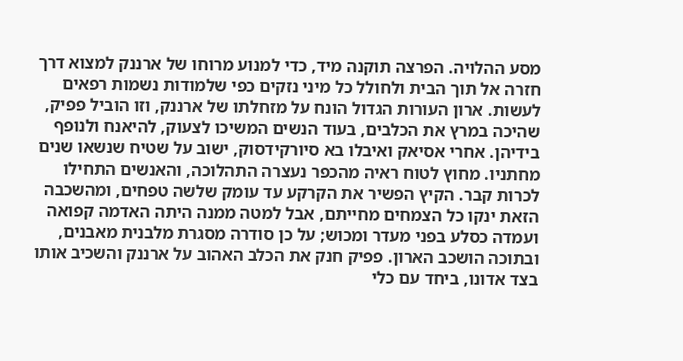מסע ההלויה. הפרצה תוקנה מיד, כדי למנוע מרוחו של ארננק למצוא דרך חזרה אל תוך הבית ולחולל כל מיני נזקים כפי שלמודות נשמות רפאים לעשות. ארון העורות הגדול הונח על מזחלתו של ארננק, וזו הוביל פפיק, שהיכה במרץ את הכלבים, בעוד הנשים המשיכו לצעוק, להיאנח ולנופף בידיהן. אחרי אסיאק ואיבלו בא סיורקידסוק, ישוב על שטיח שנשאו שנים מחתניו. מחוץ לטוח ראיה מהכפר נעצרה התהלוכה, והאנשים התחילו לכרות קבר. הקיץ הפשיר את הקרקע עד עומק שלשה טפחים, ומהשכבה הזאת ינקו כל הצמחים מחייתם, אבל למטה ממנה היתה האדמה קפואה ועמדה כסלע בפני מעדר ומכוש; על כן סודרה מסגרת מלבנית מאבנים, ובתוכה הושכב הארון. פפיק חנק את הכלב האהוב על ארננק והשכיב אותו בצד אדונו, ביחד עם כלי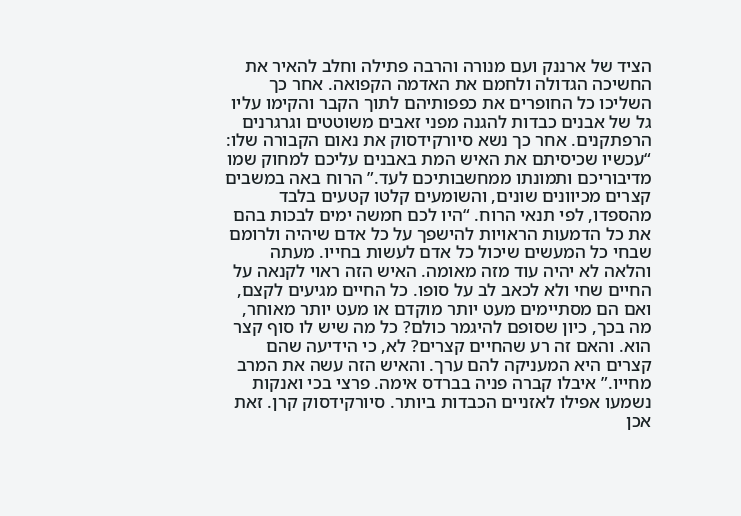הציד של ארננק ועם מנורה והרבה פתילה וחלב להאיר את החשיכה הגדולה ולחמם את האדמה הקפואה. אחר כך השליכו כל החופרים את כפפותיהם לתוך הקבר והקימו עליו גל של אבנים כבדות להגנה מפני זאבים משוטטים וגרגרנים הרפתקנים. אחר כך נשא סיורקידסוק את נאום הקבורה שלו: “עכשיו שכיסיתם את האיש המת באבנים עליכם למחוק שמו מדיבוריכם ותמונתו ממחשבותיכם לעד.” הרוח באה במשבים קצרים מכיוונים שונים, והשומעים קלטו קטעים בלבד מהספדו, לפי תנאי הרוח. “היו לכם חמשה ימים לבכות בהם את כל הדמעות הראויות להישפך על כל אדם שיהיה ולרומם שבחי כל המעשים שיכול כל אדם לעשות בחייו. מעתה והלאה לא יהיה עוד מזה מאומה. האיש הזה ראוי לקנאה על החיים שחי ולא לכאב לב על סופו. כל החיים מגיעים לקצם, ואם הם מסתיימים מעט יותר מוקדם או מעט יותר מאוחר, מה בכך, כיון שסופם להיגמר כולם? כל מה שיש לו סוף קצר הוא. והאם זה רע שהחיים קצרים? לא, כי הידיעה שהם קצרים היא המעניקה להם ערך. והאיש הזה עשה את המרב מחייו.” איבלו קברה פניה בברדס אימה. פרצי בכי ואנקות נשמעו אפילו לאזניים הכבדות ביותר. סיורקידסוק קרן. זאת אכן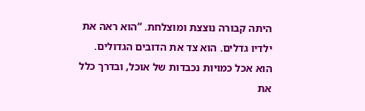היתה קבורה נוצצת ומוצלחת. “הוא ראה את ילדיו גדלים. הוא צד את הדובים הגדולים. הוא אכל כמויות נכבדות של אוכל, ובדרך כלל את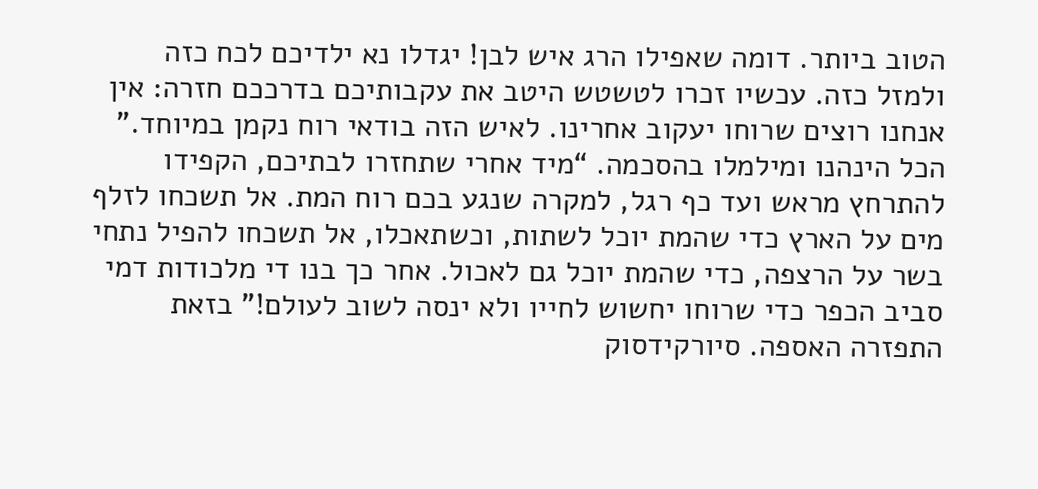הטוב ביותר. דומה שאפילו הרג איש לבן! יגדלו נא ילדיכם לכח כזה ולמזל כזה. עכשיו זכרו לטשטש היטב את עקבותיכם בדרככם חזרה: אין אנחנו רוצים שרוחו יעקוב אחרינו. לאיש הזה בודאי רוח נקמן במיוחד.” הכל הינהנו ומילמלו בהסכמה. “מיד אחרי שתחזרו לבתיכם, הקפידו להתרחץ מראש ועד כף רגל, למקרה שנגע בכם רוח המת. אל תשכחו לזלף מים על הארץ כדי שהמת יוכל לשתות, וכשתאכלו, אל תשכחו להפיל נתחי בשר על הרצפה, כדי שהמת יוכל גם לאכול. אחר כך בנו די מלכודות דמי סביב הכפר כדי שרוחו יחשוש לחייו ולא ינסה לשוב לעולם!” בזאת התפזרה האספה. סיורקידסוק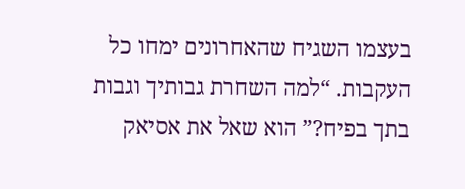בעצמו השגיח שהאחרונים ימחו כל העקבות. “למה השחרת גבותיך וגבות בתך בפיח?” הוא שאל את אסיאק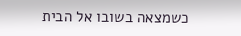כשמצאה בשובו אל הבית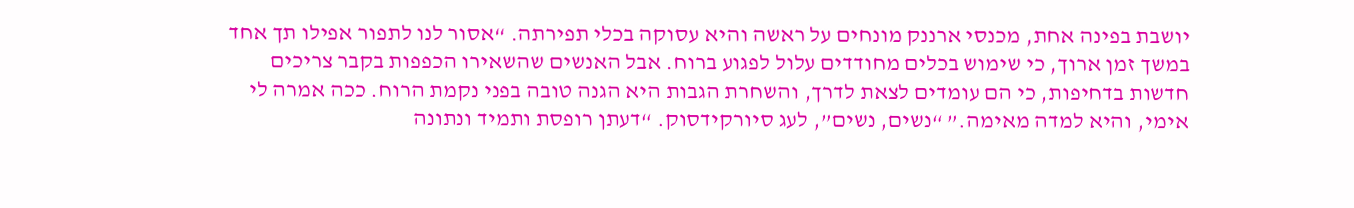יושבת בפינה אחת, מכנסי ארננק מונחים על ראשה והיא עסוקה בכלי תפירתה. “אסור לנו לתפור אפילו תך אחד במשך זמן ארוך, כי שימוש בכלים מחודדים עלול לפגוע ברוח. אבל האנשים שהשאירו הכפפות בקבר צריכים חדשות בדחיפות, כי הם עומדים לצאת לדרך, והשחרת הגבות היא הגנה טובה בפני נקמת הרוח. ככה אמרה לי אימי, והיא למדה מאימה.” “נשים, נשים”, לעג סיורקידסוק. “דעתן רופסת ותמיד ונתונה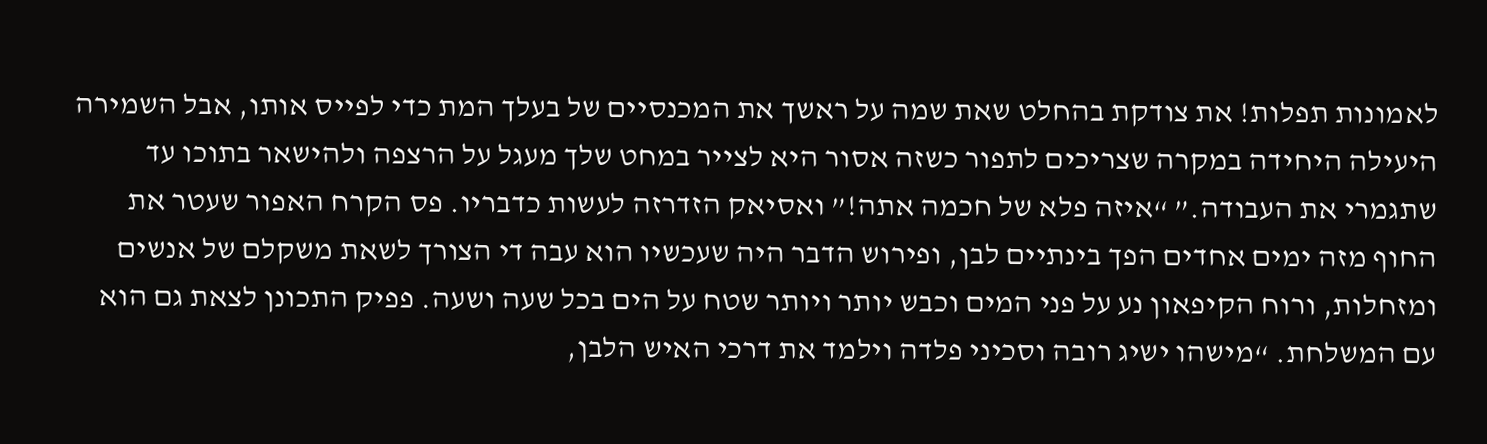לאמונות תפלות! את צודקת בהחלט שאת שמה על ראשך את המכנסיים של בעלך המת כדי לפייס אותו, אבל השמירה היעילה היחידה במקרה שצריכים לתפור כשזה אסור היא לצייר במחט שלך מעגל על הרצפה ולהישאר בתוכו עד שתגמרי את העבודה.” “איזה פלא של חכמה אתה!” ואסיאק הזדרזה לעשות כדבריו. פס הקרח האפור שעטר את החוף מזה ימים אחדים הפך בינתיים לבן, ופירוש הדבר היה שעכשיו הוא עבה די הצורך לשאת משקלם של אנשים ומזחלות, ורוח הקיפאון נע על פני המים וכבש יותר ויותר שטח על הים בכל שעה ושעה. פפיק התכונן לצאת גם הוא עם המשלחת. “מישהו ישיג רובה וסכיני פלדה וילמד את דרכי האיש הלבן,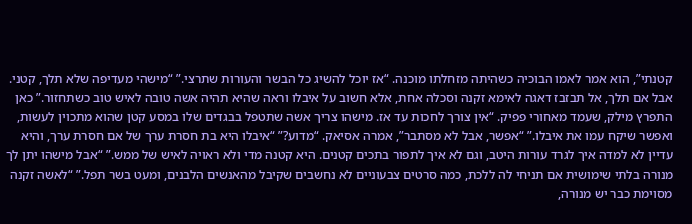קטנתי”, הוא אמר לאמו הבוכיה כשהיתה מזחלתו מוכנה. “אז יוכל להשיג כל הבשר והעורות שתרצי.” “מישהי מעדיפה שלא תלך, קטני. אבל אם תלך, אל תבזבז דאגה לאימא זקנה וסכלה אחת, אלא חשוב על איבלו וראה שהיא תהיה אשה טובה לאיש טוב כשתחזור.” כאן התפרץ מילק, שעמד מאחורי פפיק. “אין צורך לחכות עד אז. מישהו צריך אשה שתטפל בבגדים שלו במסע קטן שהוא מתכוין לעשות, ואפשר שיקח עמו את איבלו.” “אפשר, אבל לא מסתבר”, אמרה אסיאק. “מדוע?” “איבלו היא בת חסרת ערך של אם חסרת ערך, והיא עדיין לא למדה איך לגרד עורות היטב, וגם לא איך לתפור בתכים קטנים. היא קטנה מדי ולא ראויה לאיש של ממש.” “אבל מישהו יתן לך מנורה בלתי שימושית אם תניחי לה ללכת, כמה סרטים צבעוניים לא נחשבים שקיבל מהאנשים הלבנים, ומעט בשר תפל.” “לאשה זקנה מסוימת כבר יש מנורה,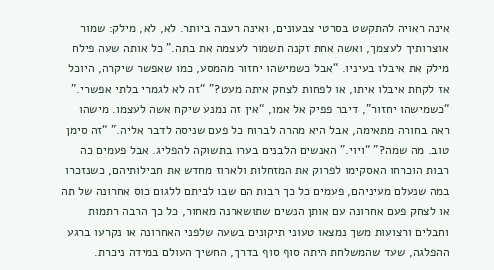אינה ראויה להתקשט בסרטי צבעונים, ואינה רעבה ביותר. לא, לא, מילק: שמור אוצרותיך לעצמך, ואשה אחת זקנה תשמור לעצמה את בתה.” כל אותה שעה פילח מילק את איבלו בעיניו. “אבל כשמישהו יחזור מהמסע, כמו שאפשר שיקרה, היוכל אז לקחת איבלו איתו, או לפחות לצחק איתה מעט?” “זה לא לגמרי בלתי אפשרי.” “כשמישהו יחזור”, דיבר פפיק אל אמו, “אין זה נמנע שיקח אשה לעצמו. מישהו ראה בחורה מתאימה, אבל היא מהרה לברוח כל פעם שניסה לדבר אליה.” “זה סימן טוב. מה שמה?” “ויוי.” האנשים הלבנים בערו בתשוקה להפליג. אבל פעמים כה רבות הוכרחו האסקימו לפרוק את המזחלות ולארוז מחדש את חבילותיהם, כשנזכרו במה שנעלם מעיניהם, פעמים כל כך רבות הם שבו לביתם ללגום כוס אחרונה של תה או לצחק פעם אחרונה עם אותן הנשים שתושארנה מאחור, כל כך הרבה רתמות וחבלים ורצועות משך נמצאו טעוני תיקונים בשעה שלפני האחרונה או נקרעו ברגע ההפלגה, שעד שהמשלחת היתה סוף סוף בדרך, החשיך העולם במידה ניכרת.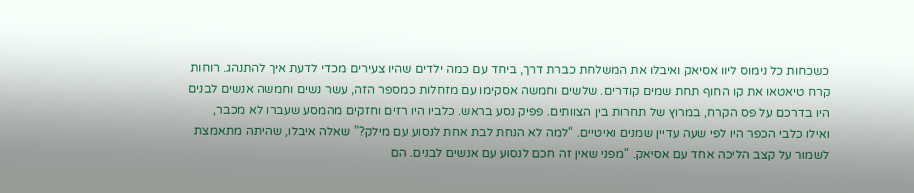כשכחות כל נימוס ליוו אסיאק ואיבלו את המשלחת כברת דרך, ביחד עם כמה ילדים שהיו צעירים מכדי לדעת איך להתנהג. רוחות קרח טיאטאו את קו החוף תחת שמים קודרים. שלשים וחמשה אסקימו עם מזחלות כמספר הזה, עשר נשים וחמשה אנשים לבנים היו בדרכם על פס הקרח, במרוץ של תחרות בין הצוותים. פפיק נסע בראש. כלביו היו רזים וחזקים מהמסע שעברו לא מכבר, ואילו כלבי הכפר היו לפי שעה עדיין שמנים ואיטיים. “למה לא הנחת לבת אחת לנסוע עם מילק?” שאלה איבלו, שהיתה מתאמצת לשמור על קצב הליכה אחד עם אסיאק. “מפני שאין זה חכם לנסוע עם אנשים לבנים. הם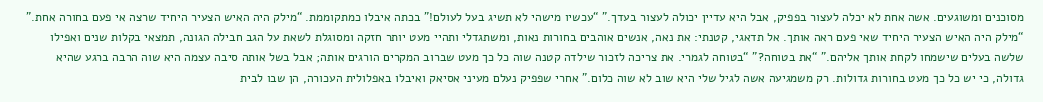מסוכנים ומשוגעים. אשה אחת לא יכלה לעצור בפפיק, אבל היא עדיין יכולה לעצור בעדך.” “עכשיו מישהי לא תשיג בעל לעולם!” בכתה איבלו כמתקוממת. “מילק היה האיש הצעיר היחיד שרצה אי פעם בחורה אחת.” “מילק היה האיש הצעיר היחיד שאי פעם ראה אותך. אל תדאגי, קטנתי: את נאה, אנשים אוהבים בחורות נאות, ומשתגדלי ותהיי מעט יותר חזקה ומסוגלת לשאת על הגב חבילה הגונה, תמצאי בקלות שנים ואפילו שלשה בעלים שישמחו לקחת אותך אליהם.” “את בטוחה?” “בטוחה לגמרי. את צריכה לזכור שילדה קטנה שוה כל כך מעט שברוב המקרים הורגים אותה; אבל בשל אותה סיבה עצמה היא שוה הרבה ברגע שהיא גדולה, כי יש כל כך מעט בחורות גדולות. רק משמגיעה אשה לגיל שלי היא שוב לא שוה כלום.” אחרי שפפיק נעלם מעיני אסיאק ואיבלו באפלולית העכורה, הן שבו לבית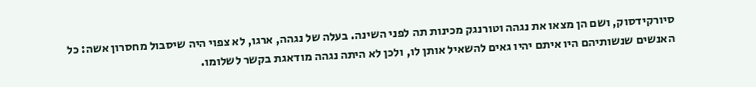סיורקידסוק, ושם הן מצאו את נגהה וטורנגק מכינות תה לפני השינה. בעלה של נגהה, ארגו, לא צפוי היה שיסבול מחסרון אשה: כל האנשים שנשותיהם היו איתם יהיו גאים להשאיל אותן לו, ולכן לא היתה נגהה מודאגת בקשר לשלומו.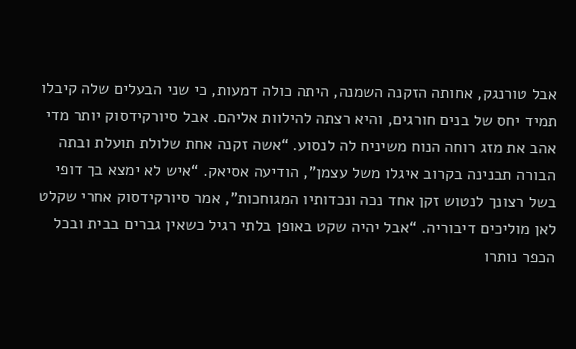אבל טורנגק, אחותה הזקנה השמנה, היתה כולה דמעות, כי שני הבעלים שלה קיבלו תמיד יחס של בנים חורגים, והיא רצתה להילוות אליהם. אבל סיורקידסוק יותר מדי אהב את מזג רוחה הנוח משיניח לה לנסוע. “אשה זקנה אחת שלולת תועלת ובתה הבורה תבנינה בקרוב איגלו משל עצמן”, הודיעה אסיאק. “איש לא ימצא בך דופי בשל רצונך לנטוש זקן אחד נכה ונכדותיו המגוחכות”, אמר סיורקידסוק אחרי שקלט לאן מוליכים דיבוריה. “אבל יהיה שקט באופן בלתי רגיל כשאין גברים בבית ובכל הכפר נותרו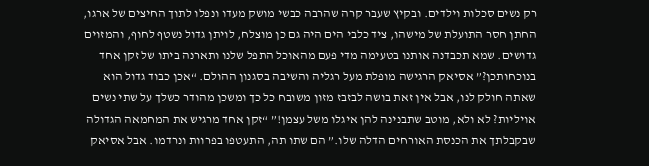רק נשים סכלות וילדים. ובקיץ שעבר קרה שהרבה כבשי מושק מעדו ונפלו לתוך החיצים של ארגו, החתן חסר התועלת של מישהו, ציד כלבי הים היה גם כן מוצלח, לויתן גדול נשטף לחוף, והמזוים גדושים. שמא תכבדנה אותנו בטעימה מדי פעם מהאוכל התפל שלנו ותארנה ביתו של זקן אחד בנוכחותכן?” אסיאק הרגישה מופלת מעל רגליה והשיבה בסגנון ההולם. “אכן כבוד גדול הוא שאתה חולק לנו, אבל אין זאת בושה לבזבז מזון משובח כל כך ומשכן מהודר כשלך על שתי נשים אויליות? לא ולא, מוטב שתבנינה להן איגלו משל עצמן!” “זקן אחד מרגיש את המחמאה הגדולה שבקבלתך את הכנסת האורחים הדלה שלו.” הם שתו תה, התעטפו בפרוות ונרדמו. אבל אסיאק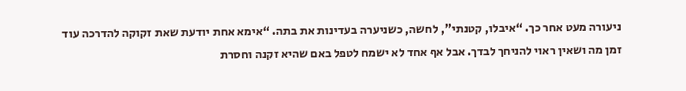ניעורה מעט אחר כך. “איבלו, קטנתי”, לחשה, כשניערה בעדינות את בתה. “אימא אחת יודעת שאת זקוקה להדרכה עוד זמן מה ושאין ראוי להניחך לבדך. אבל אף אחד לא ישמח לטפל באם שהיא זקנה וחסרת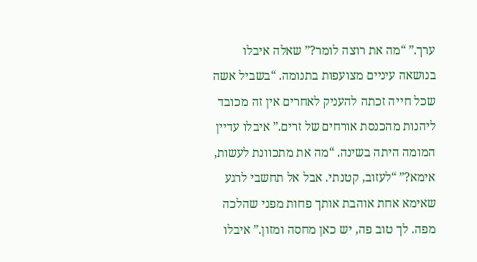ערך.” “מה את רוצה לומר?” שאלה איבלו בנושאה עיניים מצועפות בתנומה. “בשביל אשה שכל חייה זכתה להעניק לאחרים אין זה מכובד ליהנות מהכנסת אורחים של זרים.” איבלו עדיין המומה היתה בשינה. “מה את מתכוונת לעשות, אימא?” “לעזוב, קטנתי. אבל אל תחשבי לרגע שאימא אחת אוהבת אותך פחות מפני שהלכה מפה. לך טוב פה, יש כאן מחסה ומזון.” איבלו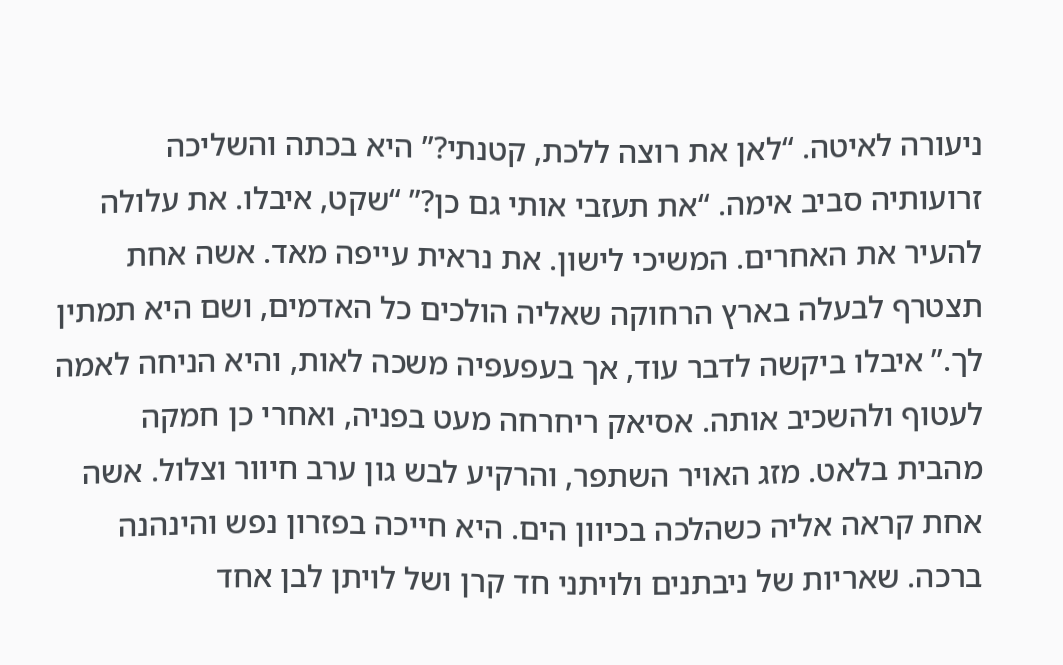ניעורה לאיטה. “לאן את רוצה ללכת, קטנתי?” היא בכתה והשליכה זרועותיה סביב אימה. “את תעזבי אותי גם כן?” “שקט, איבלו. את עלולה להעיר את האחרים. המשיכי לישון. את נראית עייפה מאד. אשה אחת תצטרף לבעלה בארץ הרחוקה שאליה הולכים כל האדמים, ושם היא תמתין לך.” איבלו ביקשה לדבר עוד, אך בעפעפיה משכה לאות, והיא הניחה לאמה לעטוף ולהשכיב אותה. אסיאק ריחרחה מעט בפניה, ואחרי כן חמקה מהבית בלאט. מזג האויר השתפר, והרקיע לבש גון ערב חיוור וצלול. אשה אחת קראה אליה כשהלכה בכיוון הים. היא חייכה בפזרון נפש והינהנה ברכה. שאריות של ניבתנים ולויתני חד קרן ושל לויתן לבן אחד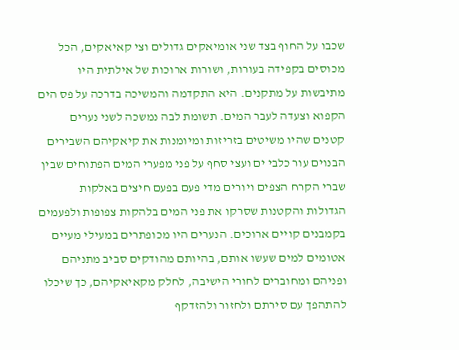שכבו על החוף בצד שני אומיאקים גדולים וצי קאיאקים, הכל מכוסים בקפידה בעורות, ושורות ארוכות של אילתית היו מתיבשות על מתקנים. היא התקדמה והמשיכה בדרכה על פס הים הקפוא וצעדה לעבר המים. תשומת לבה נמשכה לשני נערים קטנים שהיו משיטים בזריזות ומיומנות את קיאקיהם השבירים הבנוים עור כלבי ים ועצי סחף על פני מפערי המים הפתוחים שבין שברי הקרח הצפים ויורים מדי פעם בפעם חיצים באלקות הגדולות והקטנות שסרקו את פני המים בלהקות צפופות ולפעמים בקמבנים קויים ארוכים. הנערים היו מכופתרים במעילי מעיים אטומים למים שעשו אותם, בהיותם מהודקים סביב מתניהם ופניהם ומחוברים לחורי הישיבה, לחלק מקאיאקיהם, כך שיכלו להתהפך עם סירתם ולחזור ולהזדקף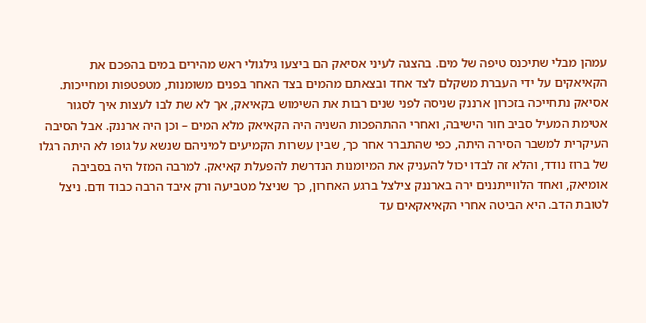עמהן מבלי שתיכנס טיפה של מים. בהצגה לעיני אסיאק הם ביצעו גילגולי ראש מהירים במים בהפכם את הקאיאקים על ידי העברת משקלם לצד אחד ובצאתם מהמים בצד האחר בפנים משומנות, מטפטפות ומחייכות. אסיאק נתחייכה בזכרון ארננק שניסה לפני שנים רבות את השימוש בקאיאק, אך לא שת לבו לעצות איך לסגור אטימת המעיל סביב חור הישיבה, ואחרי ההתהפכות השניה היה הקאיאק מלא המים – וכן היה ארננק. אבל הסיבה העיקרית למשבר הסירה היתה, כפי שהתברר אחר כך, שבין עשרות הקמיעים למיניהם שנשא על גופו לא היתה רגלו של ברוז נודד, והלא זה לבדו יכול להעניק את המיומנות הנדרשת להפעלת קאיאק. למרבה המזל היה בסביבה אומיאק, ואחד הלווייתננים ירה בארננק צילצל ברגע האחרון, כך שניצל מטביעה ורק איבד הרבה כבוד ודם. ניצל לטובת הדב. היא הביטה אחרי הקאיאקאים עד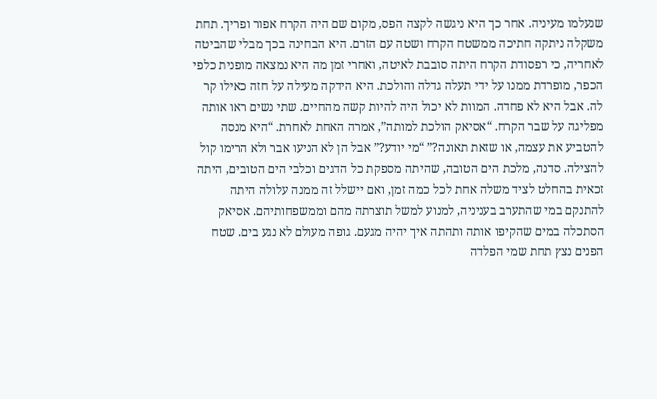שנעלמו מעיניה. אחר כך היא ניגשה לקצה הפס, מקום שם היה הקרח אפור ופריך. תחת משקלה ניתקה חתיכה ממשטח הקרח ושטה עם הזרם. היא הבחינה בכך מבלי שהביטה לאחריה, כי רפסודת הקרח היתה סובבת לאיטה, ואחרי זמן מה היא נמצאה מופנית כלפי הכפר, מופרדת ממנו על ידי תעלה גדלה והולכת. היא הידקה מעילה על חזה כאילו קר לה. אבל היא לא פחדה. המוות לא יכול היה להיות קשה מהחיים. שתי נשים ראו אותה מפליגה על שבר הקרח. “אסיאק הולכת למותה”, אמרה האחת לאחרת. “היא מנסה להטביע את עצמה, או שזאת תאונה?” “מי יודע?” אבל הן לא הניעו אבר ולא הרימו קול להצילה. סדנה, מלכת הים הטובה, שהיתה מספקת כל הדגים וכלבי הים הטובים, היתה זכאית בהחלט לציד משלה אחת לכל כמה זמן, ואם יישלל זה ממנה עלולה היתה להתנקם במי שהתערב בעניניה, למנוע למשל תוצרתה מהם וממשפחותיהם. אסיאק הסתכלה במים שהקיפו אותה ותהתה איך יהיה מגעם. גופה מעולם לא נגע בים. שטח הפנים נצץ תחת שמי הפלדה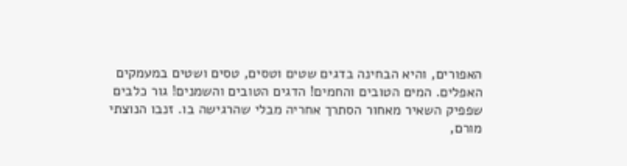האפורים, והיא הבחינה בדגים שטים וטסים, טסים ושטים במעמקים האפלים. המים הטובים והחמים! הדגים הטובים והשמנים! גור כלבים שפפיק השאיר מאחור הסתרך אחריה מבלי שהרגישה בו. זנבו הנוצתי מורם,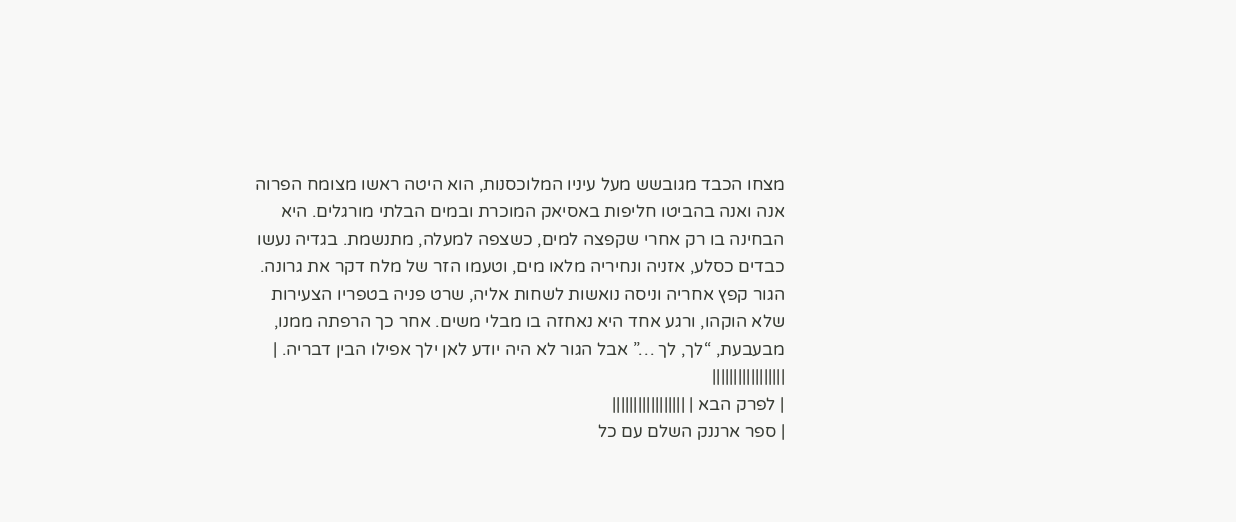מצחו הכבד מגובשש מעל עיניו המלוכסנות, הוא היטה ראשו מצומח הפרוה אנה ואנה בהביטו חליפות באסיאק המוכרת ובמים הבלתי מורגלים. היא הבחינה בו רק אחרי שקפצה למים, כשצפה למעלה, מתנשמת. בגדיה נעשו כבדים כסלע, אזניה ונחיריה מלאו מים, וטעמו הזר של מלח דקר את גרונה. הגור קפץ אחריה וניסה נואשות לשחות אליה, שרט פניה בטפריו הצעירות שלא הוקהו, ורגע אחד היא נאחזה בו מבלי משים. אחר כך הרפתה ממנו, מבעבעת, “לך, לך …” אבל הגור לא היה יודע לאן ילך אפילו הבין דבריה. |
|||||||||||||||||
| לפרק הבא | |||||||||||||||||
| ספר ארננק השלם עם כל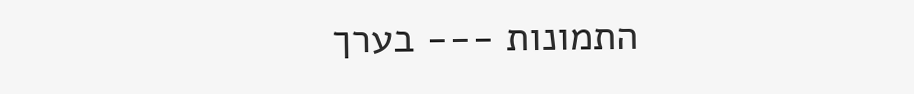התמונות --- בערך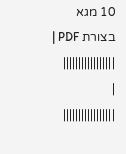10 מגא בצורת PDF | |||||||||||||||||
|
|||||||||||||||||